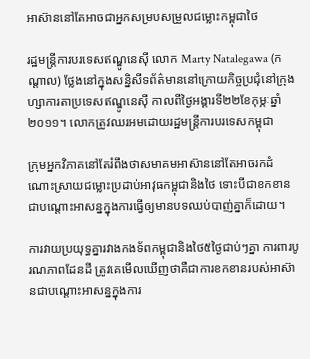អាស៊ាននៅតែអាចជាអ្នកសម្របសម្រួលជម្លោះកម្ពុជាថៃ

រដ្ឋមន្ត្រីការបរទេសឥណ្ឌូនេស៊ី លោក Marty Natalegawa (កណ្តាល) ថ្លែងនៅក្នុងសន្និសីទព័ត៌មាននៅក្រោយកិច្ចប្រជុំនៅក្រុងហ្សាការតាប្រទេសឥណ្ឌូនេស៊ី កាលពីថ្ងៃអង្គារទី២២ខែកុម្ភៈឆ្នាំ២០១១។ លោកត្រូវឈរអមដោយរដ្ឋមន្ត្រីការបរទេសកម្ពុជា

ក្រុមអ្នកវិភាគនៅតែរំពឹងថាសមាគមអាស៊ាននៅតែអាចរកដំណោះស្រាយជម្លោះប្រដាប់អាវុធកម្ពុជានិងថៃ ទោះបីជាខកខានជាបណ្តោះអាសន្នក្នុងការធ្វើឲ្យមានបទឈប់បាញ់គ្នាក៏ដោយ។

ការវាយប្រយុទ្ធគ្នារវាងកងទ័ពកម្ពុជានិងថៃ៥ថ្ងៃជាប់ៗគ្នា ការពារបូរណភាពដែនដី ត្រូវគេមើលឃើញថាគឺជាការខកខានរបស់អាស៊ានជាបណ្តោះអាសន្នក្នុងការ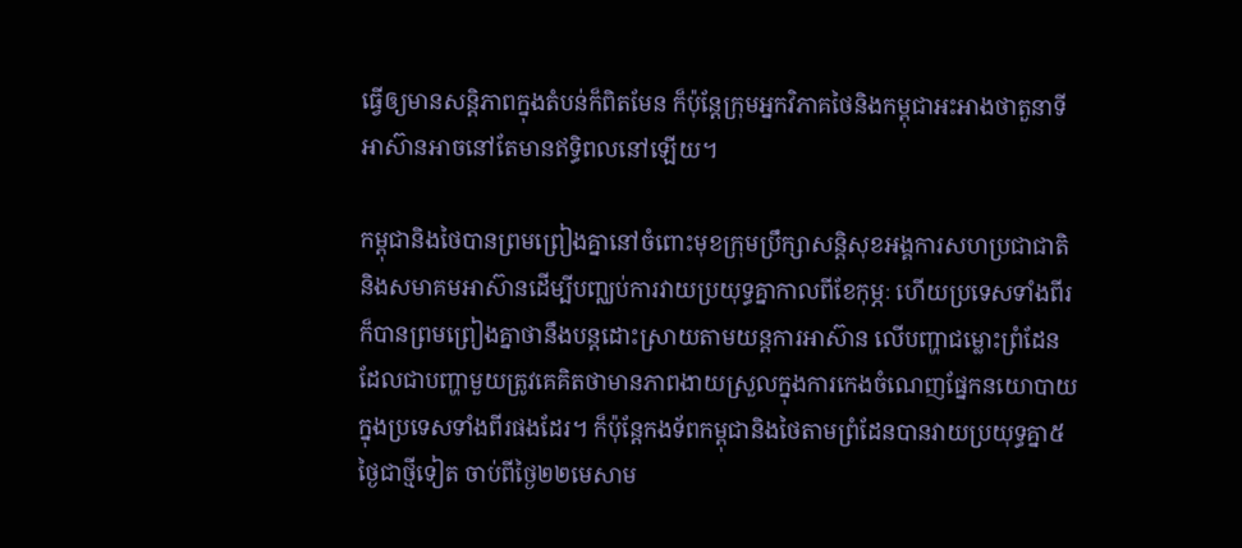ធ្វើឲ្យមានសន្តិភាពក្នុងតំបន់ក៏ពិតមែន ក៏ប៉ុន្តែក្រុមអ្នកវិភាគថៃនិងកម្ពុជាអះអាងថាតួនាទីអាស៊ានអាចនៅតែមានឥទ្ធិពលនៅឡើយ។

កម្ពុជានិងថៃបានព្រមព្រៀងគ្នានៅចំពោះមុខក្រុមប្រឹក្សាសន្តិសុខអង្គការសហប្រជាជាតិនិងសមាគមអាស៊ានដើម្បីបញ្ឈប់ការវាយប្រយុទ្ធគ្នាកាលពីខែកុម្ភៈ ហើយប្រទេសទាំងពីរក៏បានព្រមព្រៀងគ្នាថានឹងបន្តដោះស្រាយតាមយន្តការអាស៊ាន លើបញ្ហាជម្លោះព្រំដែនដែលជាបញ្ហាមួយត្រូវគេគិតថាមានភាពងាយស្រួលក្នុងការកេងចំណេញផ្នែកនយោបាយក្នុងប្រទេសទាំងពីរផងដែរ។ ក៏ប៉ុន្តែកងទ័ពកម្ពុជានិងថៃតាមព្រំដែនបានវាយប្រយុទ្ធគ្នា៥ថ្ងៃជាថ្មីទៀត ចាប់ពីថ្ងៃ២២មេសាម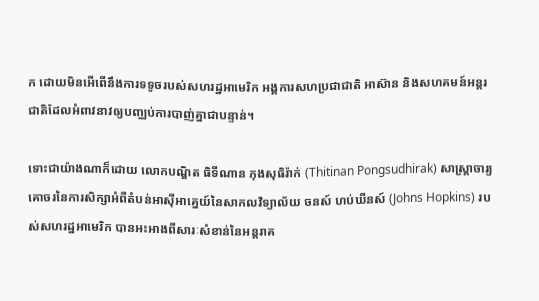ក ដោយមិនអើពើនឹងការទទូចរបស់សហរដ្ឋអាមេរិក អង្គការសហប្រជាជាតិ អាស៊ាន និងសហគមន៍អន្តរជាតិដែលអំពាវនាវឲ្យបញ្ឈប់ការបាញ់គ្នាជាបន្ទាន់។

ទោះជាយ៉ាងណាក៏ដោយ លោកបណ្ឌិត ធិទីណាន ភុងសុធិរ៉ាក់ (Thitinan Pongsudhirak) សាស្ត្រាចារ្យគោចរនៃការសិក្សាអំពីតំបន់អាស៊ីអាគ្នេយ៍នៃសាកលវិទ្យាល័យ ចនស៍ ហប់ឃីនស៍ (Johns Hopkins) របស់សហរដ្ឋអាមេរិក បានអះអាងពីសារៈសំខាន់នៃអន្តរាគ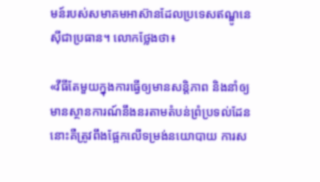មន៍របស់សមាគមអាស៊ានដែលប្រទេសឥណ្ឌូនេស៊ីជាប្រធាន។ លោកថ្លែងថា៖

«វីធីតែមួយក្នុងការធ្វើឲ្យមានសន្តិភាព និងនាំឲ្យមានស្ថានការណ៍នឹងនរតាមតំបន់ព្រំប្រទល់ដែននោះគឺត្រូវពឹងផ្អែកលើទម្រង់នយោបាយ ការស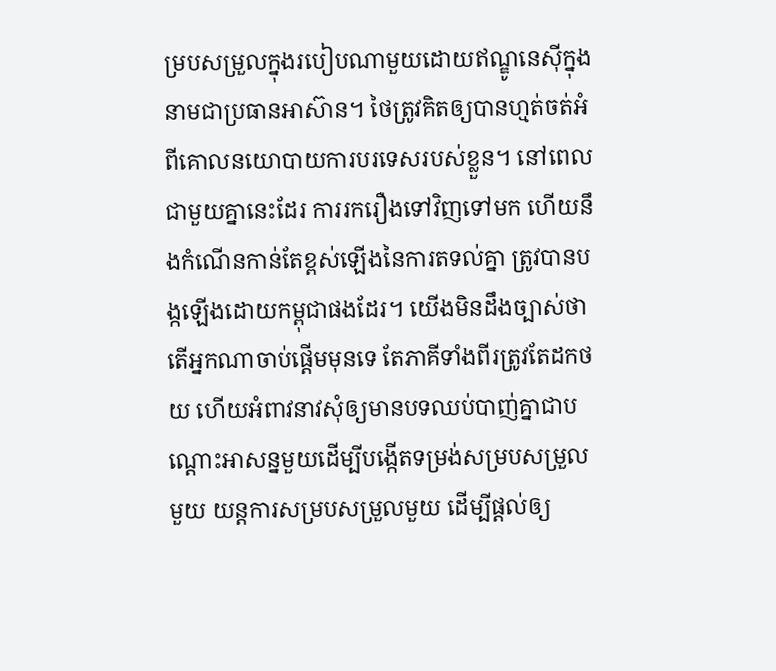ម្របសម្រួលក្នុងរបៀបណាមួយដោយឥណ្ឌូនេស៊ីក្នុងនាមជាប្រធានអាស៊ាន។ ថៃត្រូវគិតឲ្យបានហ្មត់ចត់អំពីគោលនយោបាយការបរទេសរបស់ខ្លួន។ នៅពេលជាមួយគ្នានេះដែរ ការរករឿងទៅវិញទៅមក ហើយនឹងកំណើនកាន់តែខ្ពស់ឡើងនៃការតទល់គ្នា ត្រូវបានបង្កឡើងដោយកម្ពុជាផងដែរ។ យើងមិនដឹងច្បាស់ថាតើអ្នកណាចាប់ផ្តើមមុនទេ តែភាគីទាំងពីរត្រូវតែដកថយ ហើយអំពាវនាវសុំឲ្យមានបទឈប់បាញ់គ្នាជាបណ្តោះអាសន្នមួយដើម្បីបង្កើតទម្រង់សម្របសម្រួលមួយ យន្តការសម្របសម្រួលមួយ ដើម្បីផ្តល់ឲ្យ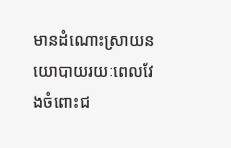មានដំណោះស្រាយនយោបាយរយៈពេលវែងចំពោះជ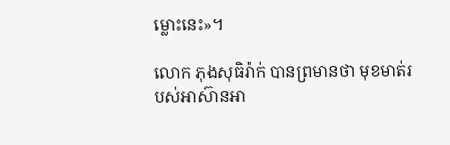ម្លោះនេះ»។

លោក ភុងសុធិរ៉ាក់ បានព្រមានថា មុខមាត់របស់អាស៊ានអា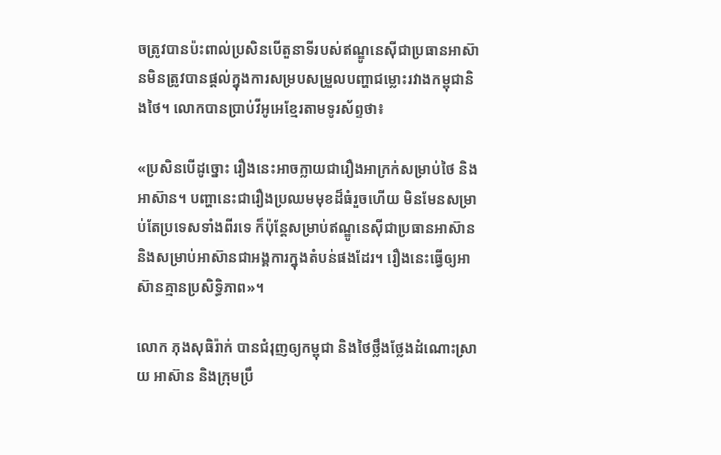ចត្រូវបានប៉ះពាល់ប្រសិនបើតួនាទីរបស់ឥណ្ឌូនេស៊ីជាប្រធានអាស៊ានមិនត្រូវបានផ្តល់ក្នុងការសម្របសម្រួលបញ្ហាជម្លោះរវាងកម្ពុជានិងថៃ។ លោកបានប្រាប់វីអូអេខ្មែរតាមទូរស័ព្ទថា៖

«ប្រសិនបើដូច្នោះ រឿងនេះអាចក្លាយជារឿងអាក្រក់សម្រាប់ថៃ និងអាស៊ាន។ បញ្ហានេះជារឿងប្រឈមមុខដ៏ធំរួចហើយ មិនមែនសម្រាប់តែប្រទេសទាំងពីរទេ ក៏ប៉ុន្តែសម្រាប់ឥណ្ឌូនេស៊ីជាប្រធានអាស៊ាន និងសម្រាប់អាស៊ានជាអង្គការក្នុងតំបន់ផងដែរ។ រឿងនេះធ្វើឲ្យអាស៊ានគ្មានប្រសិទ្ធិភាព»។

លោក ភុងសុធិរ៉ាក់ បានជំរុញឲ្យកម្ពុជា និងថៃថ្លឹងថ្លែងដំណោះស្រាយ អាស៊ាន និងក្រុមប្រឹ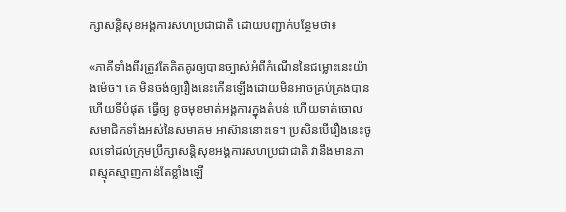ក្សាសន្តិសុខអង្គការសហប្រជាជាតិ ដោយបញ្ជាក់បន្ថែមថា៖

«ភាគីទាំងពីរត្រូវតែគិតគូរឲ្យបានច្បាស់អំពីកំណើននៃជម្លោះនេះយ៉ាងម៉េច។ គេ មិនចង់ឲ្យរឿងនេះកើនឡើងដោយមិនអាចគ្រប់គ្រងបាន ហើយទីបំផុត ធ្វើឲ្យ ខូចមុខមាត់អង្គការក្នុងតំបន់ ហើយទាត់ចោលសមាជិកទាំងអស់នៃសមាគម អាស៊ាននោះទេ។ ប្រសិនបើរឿងនេះចូលទៅដល់ក្រុមប្រឹក្សាសន្តិសុខអង្គការសហប្រជាជាតិ វានឹងមានភាពស្មុគស្មាញកាន់តែខ្លាំងឡើ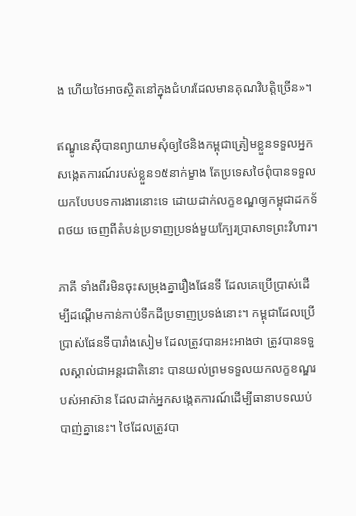ង ហើយថៃអាចស្ថិតនៅក្នុងជំហរដែលមានគុណវិបត្តិច្រើន»។

ឥណ្ឌូនេស៊ីបានព្យាយាមសុំឲ្យថៃនិងកម្ពុជាត្រៀមខ្លួនទទួលអ្នកសង្កេតការណ៍របស់ខ្លួន១៥នាក់ម្ខាង តែប្រទេសថៃពុំបានទទួលយកបែបបទការងារនោះទេ ដោយដាក់លក្ខខណ្ឌឲ្យកម្ពុជាដកទ័ពថយ ចេញពីតំបន់ប្រទាញប្រទង់មួយក្បែរប្រាសាទព្រះវិហារ។

ភាគី ទាំងពីរមិនចុះសម្រុងគ្នារឿងផែនទី ដែលគេប្រើប្រាស់ដើម្បីដណ្តើមកាន់កាប់ទឹកដីប្រទាញប្រទង់នោះ។ កម្ពុជាដែលប្រើប្រាស់ផែនទីបារាំងសៀម ដែលត្រូវបានអះអាងថា ត្រូវបានទទួលស្គាល់ជាអន្តរជាតិនោះ បានយល់ព្រមទទួលយកលក្ខខណ្ឌរបស់អាស៊ាន ដែលដាក់អ្នកសង្កេតការណ៍ដើម្បីធានាបទឈប់បាញ់គ្នានេះ។ ថៃដែលត្រូវបា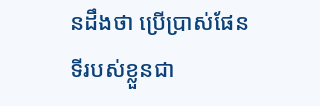នដឹងថា ប្រើប្រាស់ផែនទីរបស់ខ្លួនជា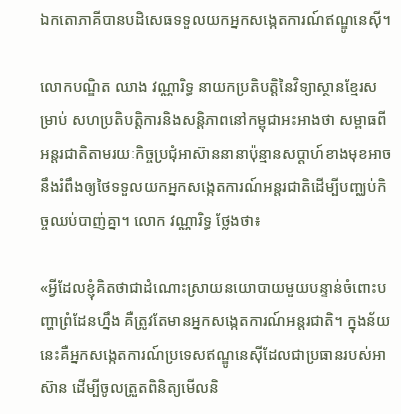ឯកតោភាគីបានបដិសេធទទួលយកអ្នកសង្កេតការណ៍ឥណ្ឌូនេស៊ី។

លោកបណ្ឌិត ឈាង វណ្ណារិទ្ធ នាយកប្រតិបត្តិនៃវិទ្យាស្ថានខ្មែរសម្រាប់ សហប្រតិបត្តិការនិងសន្តិភាពនៅកម្ពុជាអះអាងថា សម្ពាធពីអន្តរជាតិតាមរយៈកិច្ចប្រជុំអាស៊ាននានាប៉ុន្មានសប្តាហ៍ខាងមុខអាចនឹងរំពឹងឲ្យថៃទទួលយកអ្នកសង្កេតការណ៍អន្តរជាតិដើម្បីបញ្ឈប់កិច្ចឈប់បាញ់គ្នា។ លោក វណ្ណារិទ្ធ ថ្លែងថា៖

«អ្វីដែលខ្ញុំគិតថាជាដំណោះស្រាយនយោបាយមួយបន្ទាន់ចំពោះបញ្ហាព្រំដែនហ្នឹង គឺត្រូវតែមានអ្នកសង្កេតការណ៍អន្តរជាតិ។ ក្នុងន័យនេះគឺអ្នកសង្កេតការណ៍ប្រទេសឥណ្ឌូនេស៊ីដែលជាប្រធានរបស់អាស៊ាន ដើម្បីចូលត្រួតពិនិត្យមើលនិ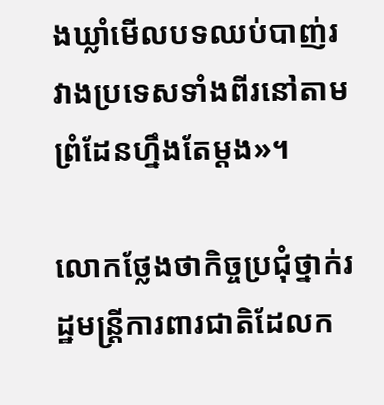ងឃ្លាំមើលបទឈប់បាញ់រវាងប្រទេសទាំងពីរនៅតាមព្រំដែនហ្នឹងតែម្តង»។

លោកថ្លែងថាកិច្ចប្រជុំថ្នាក់រដ្ឋមន្ត្រីការពារជាតិដែលក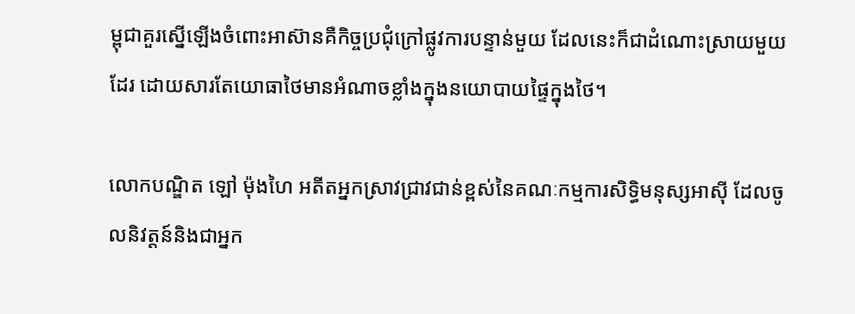ម្ពុជាគួរស្នើឡើងចំពោះអាស៊ានគឺកិច្ចប្រជុំក្រៅផ្លូវការបន្ទាន់មួយ ដែលនេះក៏ជាដំណោះស្រាយមួយដែរ ដោយសារតែយោធាថៃមានអំណាចខ្លាំងក្នុងនយោបាយផ្ទៃក្នុងថៃ។

លោកបណ្ឌិត ឡៅ ម៉ុងហៃ អតីតអ្នកស្រាវជ្រាវជាន់ខ្ពស់នៃគណៈកម្មការសិទ្ធិមនុស្សអាស៊ី ដែលចូលនិវត្តន៍និងជាអ្នក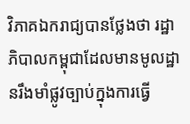វិភាគឯករាជ្យបានថ្លែងថា រដ្ឋាភិបាលកម្ពុជាដែលមានមូលដ្ឋានរឹងមាំផ្លូវច្បាប់ក្នុងការធ្វើ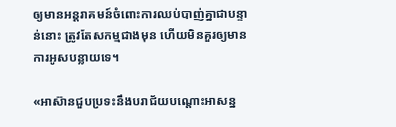ឲ្យមានអន្តរាគមន៍ចំពោះការឈប់បាញ់គ្នាជាបន្ទាន់នោះ ត្រូវតែសកម្មជាងមុន ហើយមិនគួរឲ្យមានការអូសបន្លាយទេ។

«អាស៊ានជួបប្រទះនឹងបរាជ័យបណ្តោះអាសន្ន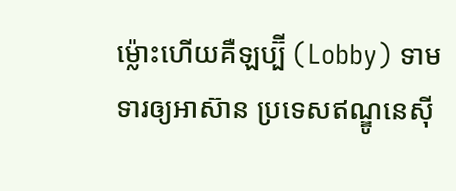ម្ល៉ោះហើយគឺឡប្ប៊ី (Lobby) ទាមទារឲ្យអាស៊ាន ប្រទេសឥណ្ឌូនេស៊ី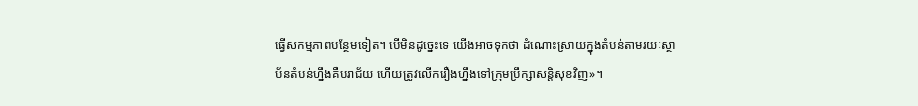ធ្វើសកម្មភាពបន្ថែមទៀត។ បើមិនដូច្នេះទេ យើងអាចទុកថា ដំណោះស្រាយក្នុងតំបន់តាមរយៈស្ថាប័នតំបន់ហ្នឹងគឺបរាជ័យ ហើយត្រូវលើករឿងហ្នឹងទៅក្រុមប្រឹក្សាសន្តិសុខវិញ»។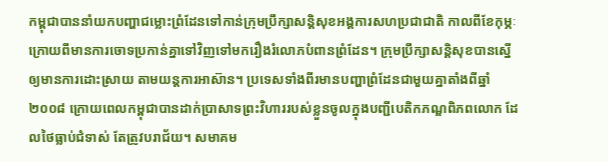កម្ពុជាបាននាំយកបញ្ហាជម្លោះព្រំដែនទៅកាន់ក្រុមប្រឹក្សាសន្តិសុខអង្គការសហប្រជាជាតិ កាលពីខែកុម្ភៈ ក្រោយពីមានការចោទប្រកាន់គ្នាទៅវិញទៅមករឿងរំលោភបំពានព្រំដែន។ ក្រុមប្រឹក្សាសន្តិសុខបានស្នើឲ្យមានការដោះស្រាយ តាមយន្តការអាស៊ាន។ ប្រទេសទាំងពីរមានបញ្ហាព្រំដែនជាមួយគ្នាតាំងពីឆ្នាំ២០០៨ ក្រោយពេលកម្ពុជាបានដាក់ប្រាសាទព្រះវិហាររបស់ខ្លួនចូលក្នុងបញ្ជីបេតិកភណ្ឌពិភពលោក ដែលថៃធ្លាប់ជំទាស់ តែត្រូវបរាជ័យ។ សមាគម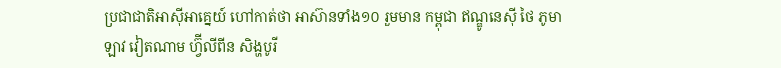ប្រជាជាតិអាស៊ីអាគ្នេយ៍ ហៅកាត់ថា អាស៊ានទាំង១០ រួមមាន កម្ពុជា ឥណ្ឌូនេស៊ី ថៃ ភូមា ឡាវ វៀតណាម ហ្វ៊ីលីពីន សិង្ហបូរី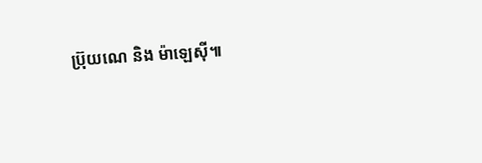ប្រ៊ុយណេ និង ម៉ាឡេស៊ី៕